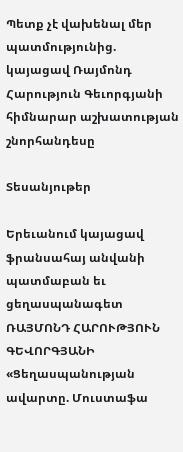Պետք չէ վախենալ մեր պատմությունից. կայացավ Ռայմոնդ Հարություն Գեւորգյանի հիմնարար աշխատության շնորհանդեսը

Տեսանյութեր

Երեւանում կայացավ ֆրանսահայ անվանի պատմաբան եւ ցեղասպանագետ ՌԱՅՄՈՆԴ ՀԱՐՈՒԹՅՈՒՆ ԳԵՎՈՐԳՅԱՆԻ «Ցեղասպանության ավարտը. Մուստաֆա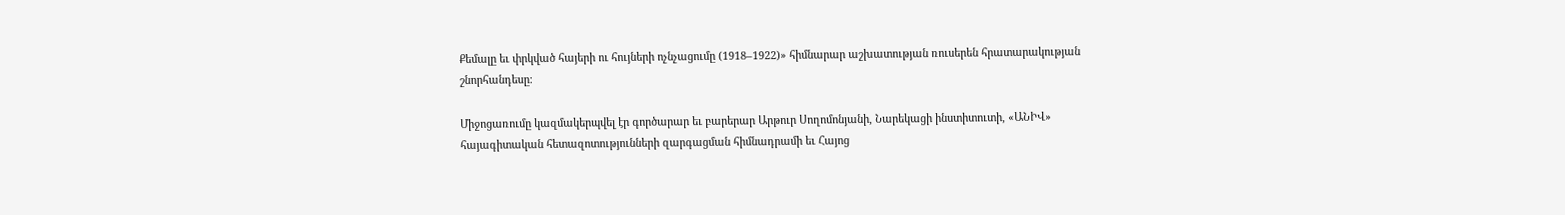Քեմալը եւ փրկված հայերի ու հույների ոչնչացումը (1918–1922)» հիմնարար աշխատության ռուսերեն հրատարակության շնորհանդեսը։

Միջոցառումը կազմակերպվել էր գործարար եւ բարերար Արթուր Սողոմոնյանի, Նարեկացի ինստիտուտի, «ԱՆԻՎ» հայագիտական հետազոտությունների զարգացման հիմնադրամի եւ Հայոց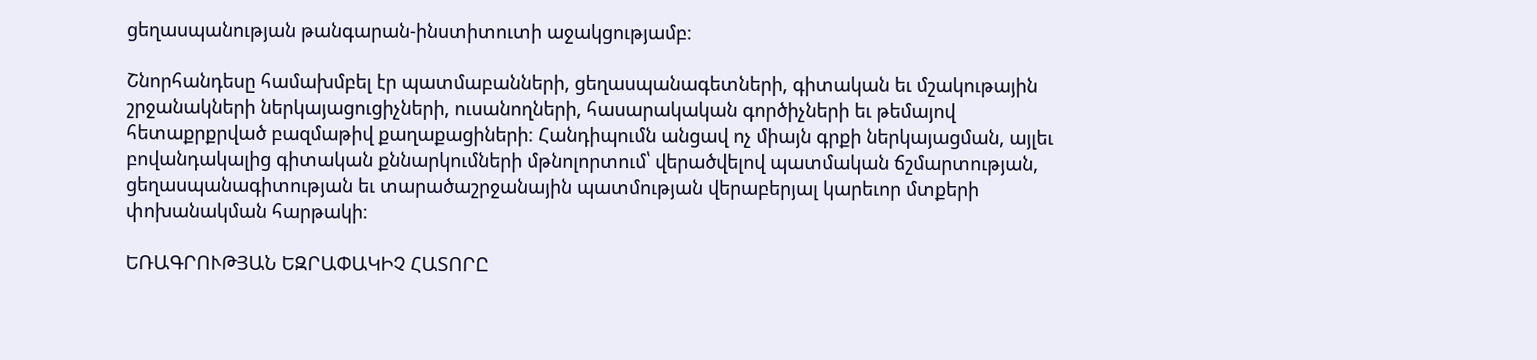ցեղասպանության թանգարան-ինստիտուտի աջակցությամբ։

Շնորհանդեսը համախմբել էր պատմաբանների, ցեղասպանագետների, գիտական եւ մշակութային շրջանակների ներկայացուցիչների, ուսանողների, հասարակական գործիչների եւ թեմայով հետաքրքրված բազմաթիվ քաղաքացիների։ Հանդիպումն անցավ ոչ միայն գրքի ներկայացման, այլեւ բովանդակալից գիտական քննարկումների մթնոլորտում՝ վերածվելով պատմական ճշմարտության, ցեղասպանագիտության եւ տարածաշրջանային պատմության վերաբերյալ կարեւոր մտքերի փոխանակման հարթակի։

ԵՌԱԳՐՈՒԹՅԱՆ ԵԶՐԱՓԱԿԻՉ ՀԱՏՈՐԸ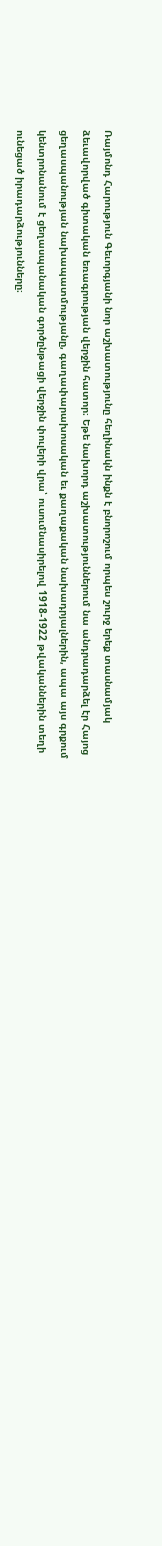Ռայմոնդ Հարություն Գեւորգյանի նոր աշխատությունը հեղինակն ինքն է բնորոշում որպես շուրջ երեք տասնամյակ ձեւավորված գիտական եռագրության վերջին հատոր։ Եթե նախորդ աշխատություններում նա անդրադարձել էր Հայոց ցեղասպանության նախապատմությանը, գաղափարախոսական եւ քաղաքական նախադրյալներին, ապա այս գրքում կենտրոնանում է ցեղասպանական գործընթացի վերջին փուլերի վրա՝ ուսումնասիրելով 1918-1922 թվականներին տեղի ունեցած իրադարձությունները։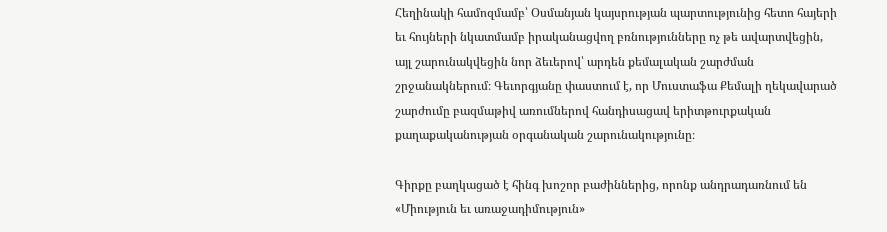Հեղինակի համոզմամբ՝ Օսմանյան կայսրության պարտությունից հետո հայերի եւ հույների նկատմամբ իրականացվող բռնությունները ոչ թե ավարտվեցին, այլ շարունակվեցին նոր ձեւերով՝ արդեն քեմալական շարժման շրջանակներում։ Գեւորգյանը փաստում է, որ Մուստաֆա Քեմալի ղեկավարած շարժումը բազմաթիվ առումներով հանդիսացավ երիտթուրքական քաղաքականության օրգանական շարունակությունը։

Գիրքը բաղկացած է հինգ խոշոր բաժիններից, որոնք անդրադառնում են «Միություն եւ առաջադիմություն»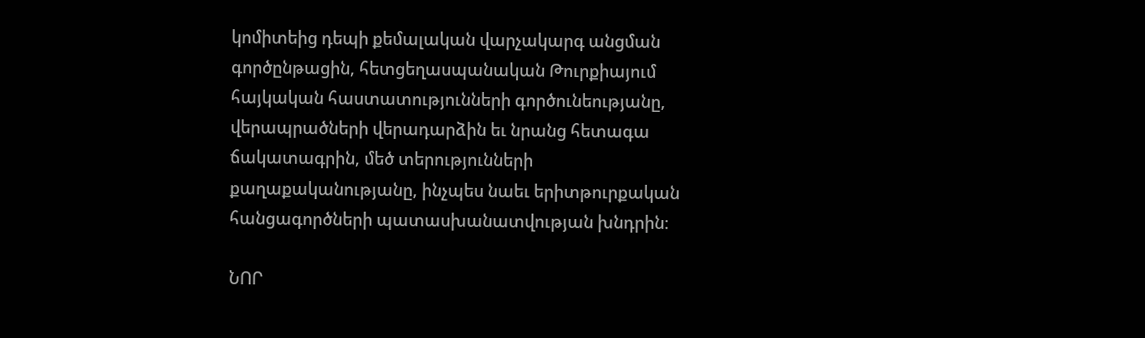կոմիտեից դեպի քեմալական վարչակարգ անցման գործընթացին, հետցեղասպանական Թուրքիայում հայկական հաստատությունների գործունեությանը, վերապրածների վերադարձին եւ նրանց հետագա ճակատագրին, մեծ տերությունների քաղաքականությանը, ինչպես նաեւ երիտթուրքական հանցագործների պատասխանատվության խնդրին։

ՆՈՐ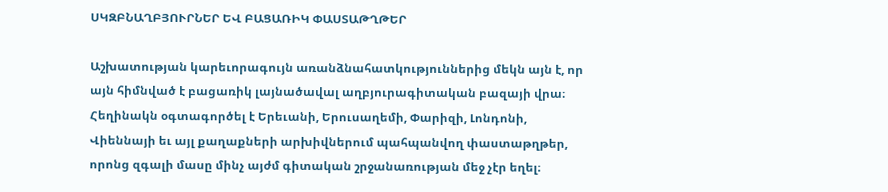ՍԿԶԲՆԱՂԲՅՈՒՐՆԵՐ ԵՎ ԲԱՑԱՌԻԿ ՓԱՍՏԱԹՂԹԵՐ

Աշխատության կարեւորագույն առանձնահատկություններից մեկն այն է, որ այն հիմնված է բացառիկ լայնածավալ աղբյուրագիտական բազայի վրա։ Հեղինակն օգտագործել է Երեւանի, Երուսաղեմի, Փարիզի, Լոնդոնի, Վիեննայի եւ այլ քաղաքների արխիվներում պահպանվող փաստաթղթեր, որոնց զգալի մասը մինչ այժմ գիտական շրջանառության մեջ չէր եղել։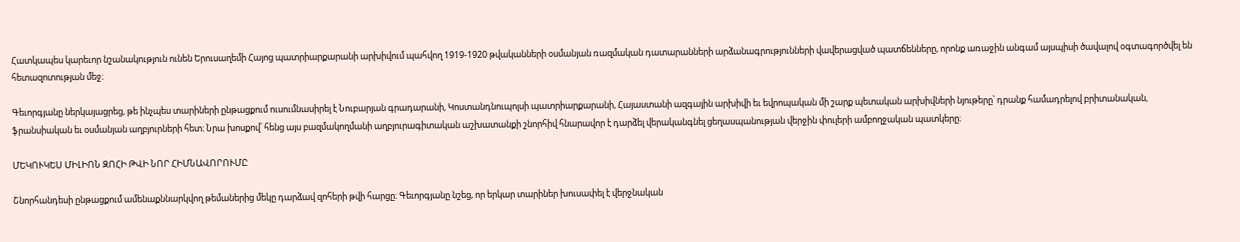Հատկապես կարեւոր նշանակություն ունեն Երուսաղեմի Հայոց պատրիարքարանի արխիվում պահվող 1919-1920 թվականների օսմանյան ռազմական դատարանների արձանագրությունների վավերացված պատճենները, որոնք առաջին անգամ այսպիսի ծավալով օգտագործվել են հետազոտության մեջ։

Գեւորգյանը ներկայացրեց, թե ինչպես տարիների ընթացքում ուսումնասիրել է Նուբարյան գրադարանի, Կոստանդնուպոլսի պատրիարքարանի, Հայաստանի ազգային արխիվի եւ եվրոպական մի շարք պետական արխիվների նյութերը՝ դրանք համադրելով բրիտանական, ֆրանսիական եւ օսմանյան աղբյուրների հետ։ Նրա խոսքով՝ հենց այս բազմակողմանի աղբյուրագիտական աշխատանքի շնորհիվ հնարավոր է դարձել վերականգնել ցեղասպանության վերջին փուլերի ամբողջական պատկերը։

ՄԵԿՈՒԿԵՍ ՄԻԼԻՈՆ ԶՈՀԻ ԹՎԻ ՆՈՐ ՀԻՄՆԱՎՈՐՈՒՄԸ

Շնորհանդեսի ընթացքում ամենաքննարկվող թեմաներից մեկը դարձավ զոհերի թվի հարցը։ Գեւորգյանը նշեց, որ երկար տարիներ խուսափել է վերջնական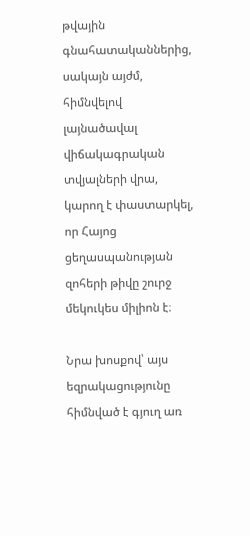թվային գնահատականներից, սակայն այժմ, հիմնվելով լայնածավալ վիճակագրական տվյալների վրա, կարող է փաստարկել, որ Հայոց ցեղասպանության զոհերի թիվը շուրջ մեկուկես միլիոն է։

Նրա խոսքով՝ այս եզրակացությունը հիմնված է գյուղ առ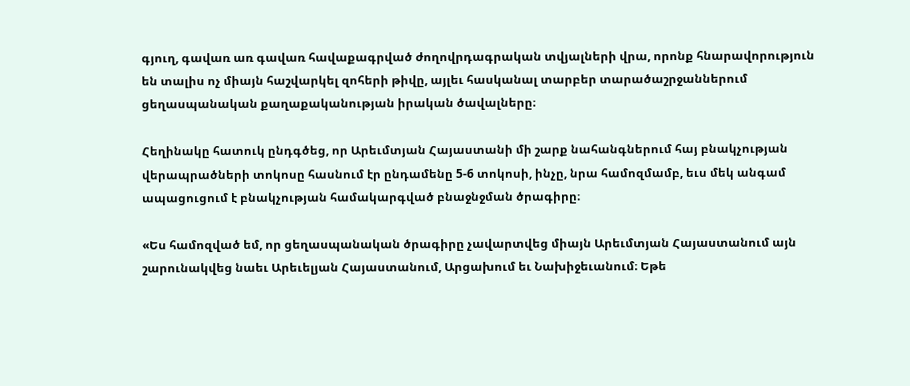գյուղ, գավառ առ գավառ հավաքագրված ժողովրդագրական տվյալների վրա, որոնք հնարավորություն են տալիս ոչ միայն հաշվարկել զոհերի թիվը, այլեւ հասկանալ տարբեր տարածաշրջաններում ցեղասպանական քաղաքականության իրական ծավալները։

Հեղինակը հատուկ ընդգծեց, որ Արեւմտյան Հայաստանի մի շարք նահանգներում հայ բնակչության վերապրածների տոկոսը հասնում էր ընդամենը 5-6 տոկոսի, ինչը, նրա համոզմամբ, եւս մեկ անգամ ապացուցում է բնակչության համակարգված բնաջնջման ծրագիրը։

«Ես համոզված եմ, որ ցեղասպանական ծրագիրը չավարտվեց միայն Արեւմտյան Հայաստանում այն շարունակվեց նաեւ Արեւելյան Հայաստանում, Արցախում եւ Նախիջեւանում։ Եթե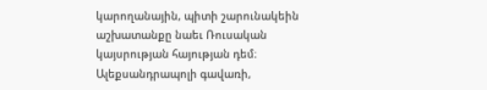կարողանային, պիտի շարունակեին աշխատանքը նաեւ Ռուսական կայսրության հայության դեմ։ Ալեքսանդրապոլի գավառի,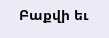Բաքվի եւ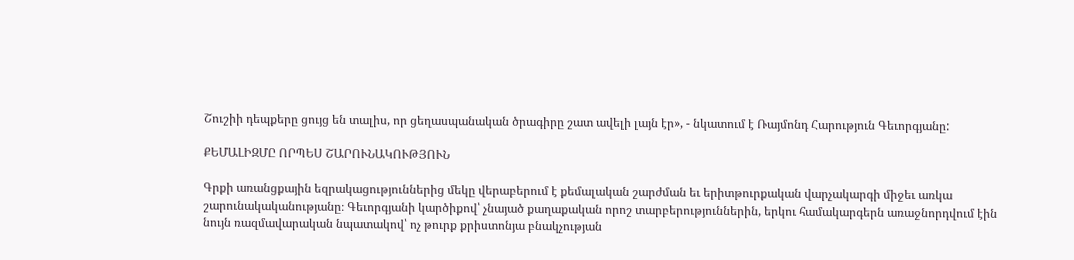Շուշիի դեպքերը ցույց են տալիս, որ ցեղասպանական ծրագիրը շատ ավելի լայն էր», - նկատում է Ռայմոնդ Հարություն Գեւորգյանը:

ՔԵՄԱԼԻԶՄԸ ՈՐՊԵՍ ՇԱՐՈՒՆԱԿՈՒԹՅՈՒՆ

Գրքի առանցքային եզրակացություններից մեկը վերաբերում է քեմալական շարժման եւ երիտթուրքական վարչակարգի միջեւ առկա շարունակականությանը։ Գեւորգյանի կարծիքով՝ չնայած քաղաքական որոշ տարբերություններին, երկու համակարգերն առաջնորդվում էին նույն ռազմավարական նպատակով՝ ոչ թուրք քրիստոնյա բնակչության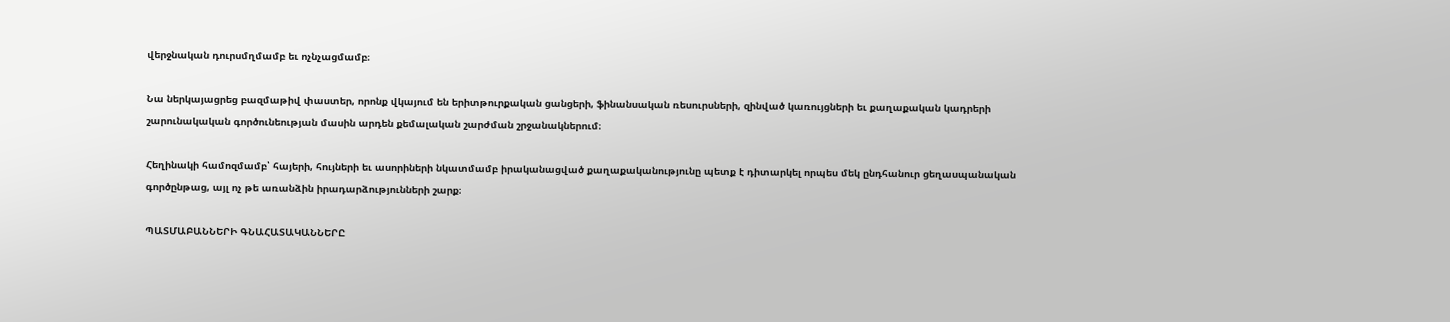վերջնական դուրսմղմամբ եւ ոչնչացմամբ։

Նա ներկայացրեց բազմաթիվ փաստեր, որոնք վկայում են երիտթուրքական ցանցերի, ֆինանսական ռեսուրսների, զինված կառույցների եւ քաղաքական կադրերի շարունակական գործունեության մասին արդեն քեմալական շարժման շրջանակներում։

Հեղինակի համոզմամբ՝ հայերի, հույների եւ ասորիների նկատմամբ իրականացված քաղաքականությունը պետք է դիտարկել որպես մեկ ընդհանուր ցեղասպանական գործընթաց, այլ ոչ թե առանձին իրադարձությունների շարք։

ՊԱՏՄԱԲԱՆՆԵՐԻ ԳՆԱՀԱՏԱԿԱՆՆԵՐԸ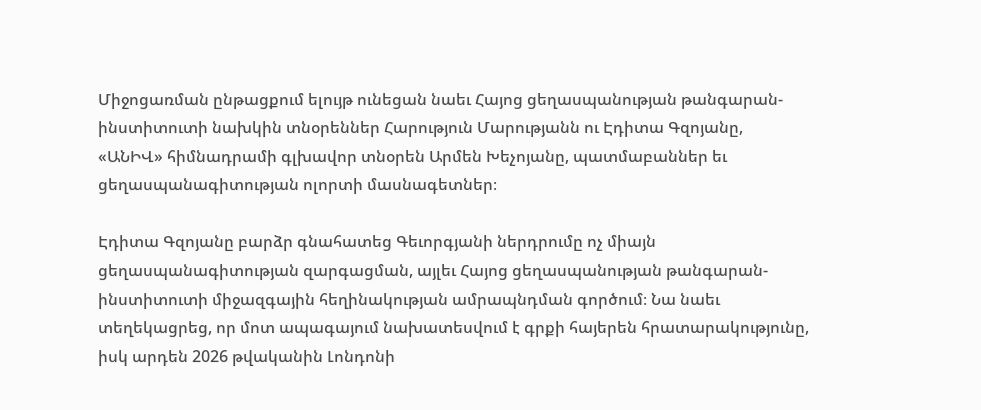Միջոցառման ընթացքում ելույթ ունեցան նաեւ Հայոց ցեղասպանության թանգարան-ինստիտուտի նախկին տնօրեններ Հարություն Մարությանն ու Էդիտա Գզոյանը, «ԱՆԻՎ» հիմնադրամի գլխավոր տնօրեն Արմեն Խեչոյանը, պատմաբաններ եւ ցեղասպանագիտության ոլորտի մասնագետներ։

Էդիտա Գզոյանը բարձր գնահատեց Գեւորգյանի ներդրումը ոչ միայն ցեղասպանագիտության զարգացման, այլեւ Հայոց ցեղասպանության թանգարան-ինստիտուտի միջազգային հեղինակության ամրապնդման գործում։ Նա նաեւ տեղեկացրեց, որ մոտ ապագայում նախատեսվում է գրքի հայերեն հրատարակությունը, իսկ արդեն 2026 թվականին Լոնդոնի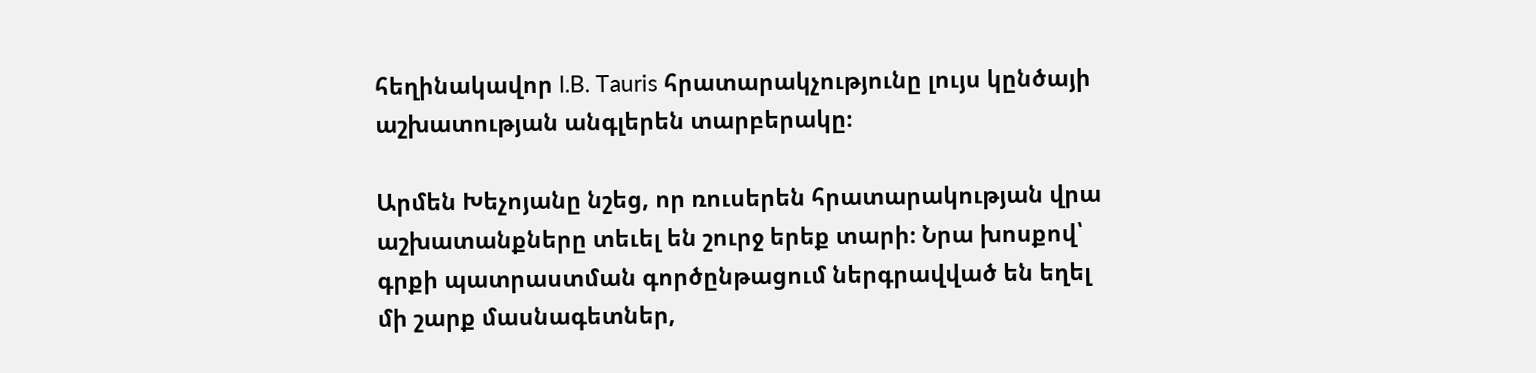հեղինակավոր I.B. Tauris հրատարակչությունը լույս կընծայի աշխատության անգլերեն տարբերակը։

Արմեն Խեչոյանը նշեց, որ ռուսերեն հրատարակության վրա աշխատանքները տեւել են շուրջ երեք տարի։ Նրա խոսքով՝ գրքի պատրաստման գործընթացում ներգրավված են եղել մի շարք մասնագետներ,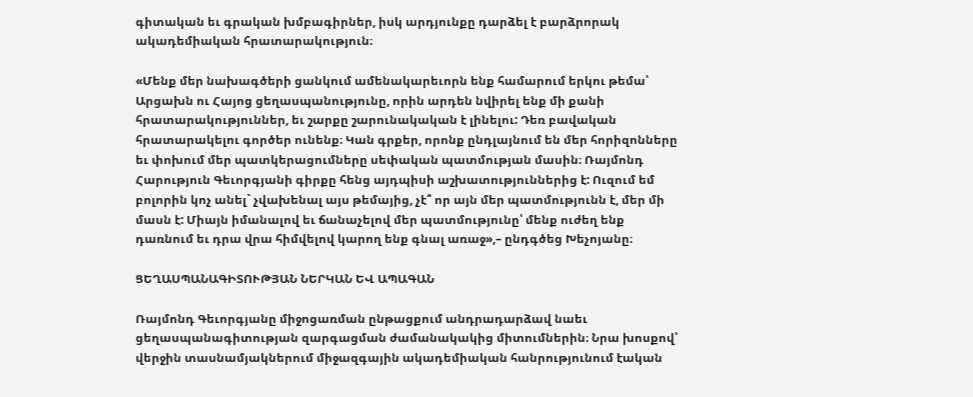գիտական եւ գրական խմբագիրներ, իսկ արդյունքը դարձել է բարձրորակ ակադեմիական հրատարակություն։

«Մենք մեր նախագծերի ցանկում ամենակարեւորն ենք համարում երկու թեմա՝ Արցախն ու Հայոց ցեղասպանությունը, որին արդեն նվիրել ենք մի քանի հրատարակություններ, եւ շարքը շարունակական է լինելու: Դեռ բավական հրատարակելու գործեր ունենք։ Կան գրքեր, որոնք ընդլայնում են մեր հորիզոնները եւ փոխում մեր պատկերացումները սեփական պատմության մասին։ Ռայմոնդ Հարություն Գեւորգյանի գիրքը հենց այդպիսի աշխատություններից է: Ուզում եմ բոլորին կոչ անել` չվախենալ այս թեմայից, չէ՞ որ այն մեր պատմությունն է, մեր մի մասն է: Միայն իմանալով եւ ճանաչելով մեր պատմությունը՝ մենք ուժեղ ենք դառնում եւ դրա վրա հիմվելով կարող ենք գնալ առաջ»,– ընդգծեց Խեչոյանը։

ՑԵՂԱՍՊԱՆԱԳԻՏՈՒԹՅԱՆ ՆԵՐԿԱՆ ԵՎ ԱՊԱԳԱՆ

Ռայմոնդ Գեւորգյանը միջոցառման ընթացքում անդրադարձավ նաեւ ցեղասպանագիտության զարգացման ժամանակակից միտումներին։ Նրա խոսքով՝ վերջին տասնամյակներում միջազգային ակադեմիական հանրությունում էական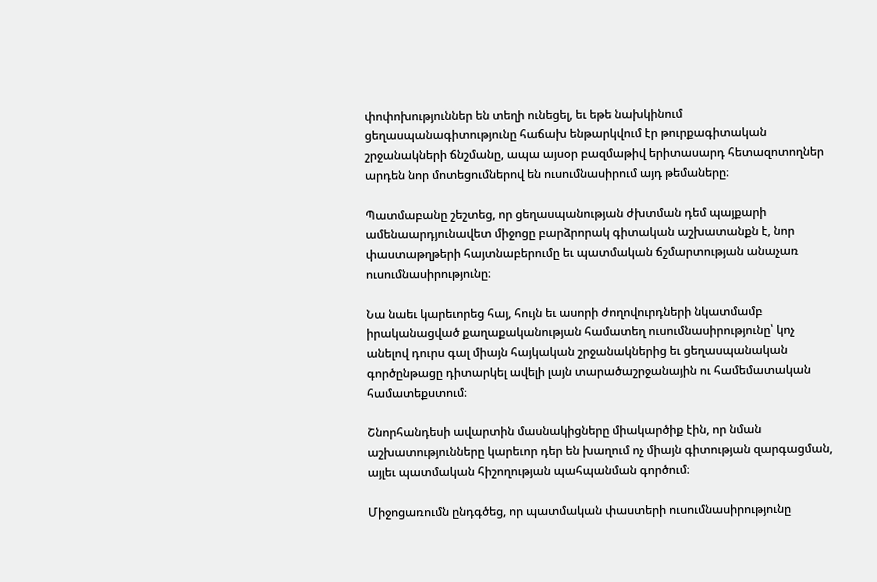փոփոխություններ են տեղի ունեցել, եւ եթե նախկինում ցեղասպանագիտությունը հաճախ ենթարկվում էր թուրքագիտական շրջանակների ճնշմանը, ապա այսօր բազմաթիվ երիտասարդ հետազոտողներ արդեն նոր մոտեցումներով են ուսումնասիրում այդ թեմաները։

Պատմաբանը շեշտեց, որ ցեղասպանության ժխտման դեմ պայքարի ամենաարդյունավետ միջոցը բարձրորակ գիտական աշխատանքն է, նոր փաստաթղթերի հայտնաբերումը եւ պատմական ճշմարտության անաչառ ուսումնասիրությունը։

Նա նաեւ կարեւորեց հայ, հույն եւ ասորի ժողովուրդների նկատմամբ իրականացված քաղաքականության համատեղ ուսումնասիրությունը՝ կոչ անելով դուրս գալ միայն հայկական շրջանակներից եւ ցեղասպանական գործընթացը դիտարկել ավելի լայն տարածաշրջանային ու համեմատական համատեքստում։

Շնորհանդեսի ավարտին մասնակիցները միակարծիք էին, որ նման աշխատությունները կարեւոր դեր են խաղում ոչ միայն գիտության զարգացման, այլեւ պատմական հիշողության պահպանման գործում։

Միջոցառումն ընդգծեց, որ պատմական փաստերի ուսումնասիրությունը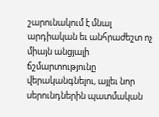շարունակում է մնալ արդիական եւ անհրաժեշտ ոչ միայն անցյալի ճշմարտությունը վերականգնելու, այլեւ նոր սերունդներին պատմական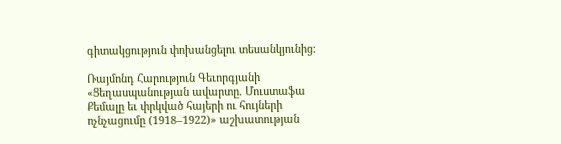գիտակցություն փոխանցելու տեսանկյունից։

Ռայմոնդ Հարություն Գեւորգյանի «Ցեղասպանության ավարտը. Մուստաֆա Քեմալը եւ փրկված հայերի ու հույների ոչնչացումը (1918–1922)» աշխատության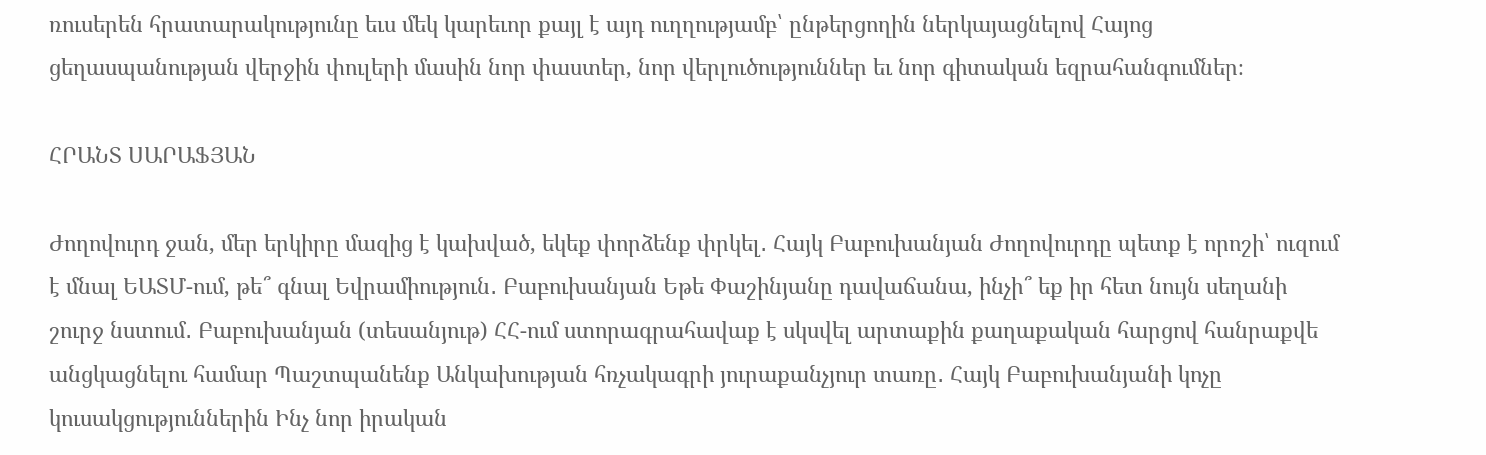ռուսերեն հրատարակությունը եւս մեկ կարեւոր քայլ է այդ ուղղությամբ՝ ընթերցողին ներկայացնելով Հայոց ցեղասպանության վերջին փուլերի մասին նոր փաստեր, նոր վերլուծություններ եւ նոր գիտական եզրահանգումներ։

ՀՐԱՆՏ ՍԱՐԱՖՅԱՆ

Ժողովուրդ ջան, մեր երկիրը մազից է կախված, եկեք փորձենք փրկել․ Հայկ Բաբուխանյան Ժողովուրդը պետք է որոշի՝ ուզում է մնալ ԵԱՏՄ-ում, թե՞ գնալ Եվրամիություն․ Բաբուխանյան Եթե Փաշինյանը դավաճանա, ինչի՞ եք իր հետ նույն սեղանի շուրջ նստում․ Բաբուխանյան (տեսանյութ) ՀՀ-ում ստորագրահավաք է սկսվել արտաքին քաղաքական հարցով հանրաքվե անցկացնելու համար Պաշտպանենք Անկախության հռչակագրի յուրաքանչյուր տառը․ Հայկ Բաբուխանյանի կոչը կուսակցություններին Ինչ նոր իրական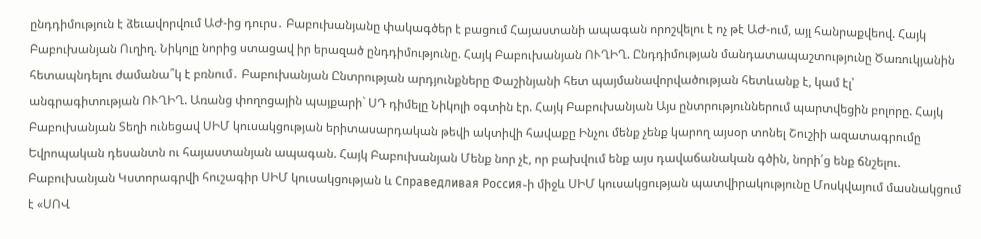ընդդիմություն է ձեւավորվում ԱԺ-ից դուրս․ Բաբուխանյանը փակագծեր է բացում Հայաստանի ապագան որոշվելու է ոչ թէ ԱԺ-ում, այլ հանրաքվեով. Հայկ Բաբուխանյան Ուղիղ. Նիկոլը նորից ստացավ իր երազած ընդդիմությունը. Հայկ Բաբուխանյան ՈՒՂԻՂ. Ընդդիմության մանդատապաշտությունը Ծառուկյանին հետապնդելու ժամանա՞կ է բռնում․ Բաբուխանյան Ընտրության արդյունքները Փաշինյանի հետ պայմանավորվածության հետևանք է, կամ էլ՝ անգրագիտության ՈՒՂԻՂ. Առանց փողոցային պայքարի` ՍԴ դիմելը Նիկոլի օգտին էր. Հայկ Բաբուխանյան Այս ընտրություններում պարտվեցին բոլորը. Հայկ Բաբուխանյան Տեղի ունեցավ ՍԻՄ կուսակցության երիտասարդական թեվի ակտիվի հավաքը Ինչու մենք չենք կարող այսօր տոնել Շուշիի ազատագրումը Եվրոպական դեսանտն ու հայաստանյան ապագան. Հայկ Բաբուխանյան Մենք նոր չէ, որ բախվում ենք այս դավաճանական գծին, նորի՛ց ենք ճնշելու. Բաբուխանյան Կստորագրվի հուշագիր ՍԻՄ կուսակցության և Справедливая Россия֊ի միջև ՍԻՄ կուսակցության պատվիրակությունը Մոսկվայում մասնակցում է «ՍՈՎ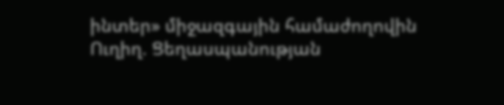ինտեր» միջազգային համաժողովին Ուղիղ. Ցեղասպանության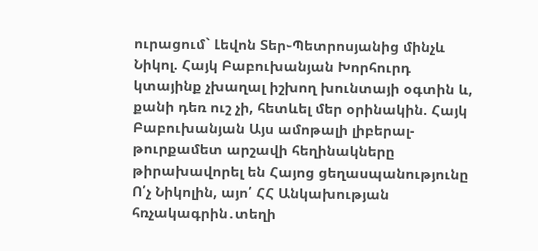ուրացում` Լեվոն Տեր֊Պետրոսյանից մինչև Նիկոլ. Հայկ Բաբուխանյան Խորհուրդ կտայինք չխաղալ իշխող խունտայի օգտին և, քանի դեռ ուշ չի, հետևել մեր օրինակին. Հայկ Բաբուխանյան Այս ամոթալի լիբերալ-թուրքամետ արշավի հեղինակները թիրախավորել են Հայոց ցեղասպանությունը Ո՛չ Նիկոլին, այո՛ ՀՀ Անկախության հռչակագրին․տեղի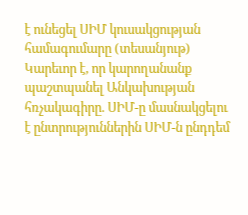է ունեցել ՍԻՄ կուսակցության համագումարը (տեսանյութ) Կարեւոր է, որ կարողանանք պաշտպանել Անկախության հռչակագիրը. ՍԻՄ-ը մասնակցելու է ընտրություններին ՍԻՄ-ն ընդդեմ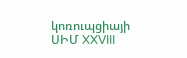կոռուպցիայի ՍԻՄ XXVIII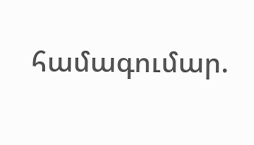համագումար.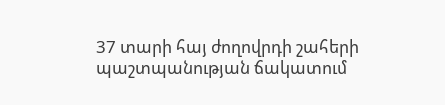37 տարի հայ ժողովրդի շահերի պաշտպանության ճակատում